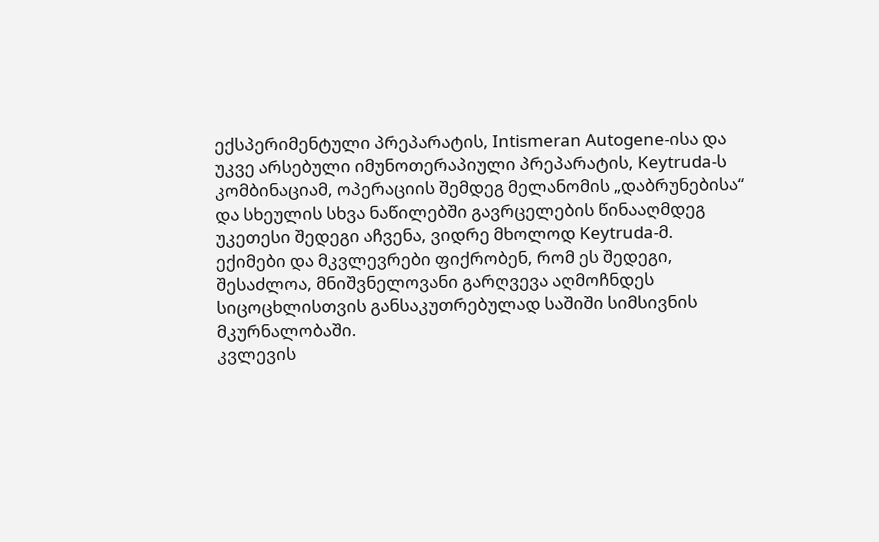ექსპერიმენტული პრეპარატის, Intismeran Autogene-ისა და უკვე არსებული იმუნოთერაპიული პრეპარატის, Keytruda-ს კომბინაციამ, ოპერაციის შემდეგ მელანომის „დაბრუნებისა“ და სხეულის სხვა ნაწილებში გავრცელების წინააღმდეგ უკეთესი შედეგი აჩვენა, ვიდრე მხოლოდ Keytruda-მ.
ექიმები და მკვლევრები ფიქრობენ, რომ ეს შედეგი, შესაძლოა, მნიშვნელოვანი გარღვევა აღმოჩნდეს სიცოცხლისთვის განსაკუთრებულად საშიში სიმსივნის მკურნალობაში.
კვლევის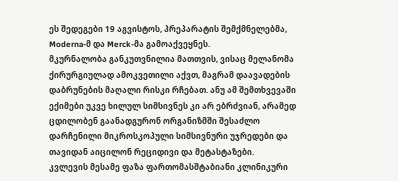ეს შედეგები 19 აგვისტოს, პრეპარატის შემქმნელებმა, Moderna-მ და Merck-მა გამოაქვეყნეს.
მკურნალობა განკუთვნილია მათთვის, ვისაც მელანომა ქირურგიულად ამოკვეთილი აქვთ, მაგრამ დაავადების დაბრუნების მაღალი რისკი რჩებათ. ანუ ამ შემთხვევაში ექიმები უკვე ხილულ სიმსივნეს კი არ ებრძვიან, არამედ ცდილობენ გაანადგურონ ორგანიზმში შესაძლო დარჩენილი მიკროსკოპული სიმსივნური უჯრედები და თავიდან აიცილონ რეციდივი და მეტასტაზები.
კვლევის მესამე ფაზა ფართომასშტაბიანი კლინიკური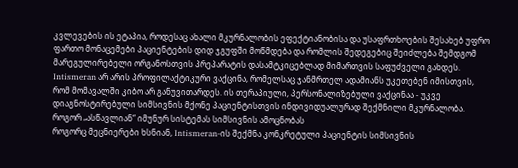კვლევების ის ეტაპია, როდესაც ახალი მკურნალობის ეფექტიანობისა და უსაფრთხოების შესახებ უფრო ფართო მონაცემები პაციენტების დიდ ჯგუფში მოწმდება და რომლის შედეგებიც შეიძლება შემდგომ მარეგულირებელი ორგანოსთვის პრეპარატის დასამტკიცებლად მიმართვის საფუძველი გახდეს.
Intismeran არ არის პროფილაქტიკური ვაქცინა, რომელსაც ჯანმრთელ ადამიანს უკეთებენ იმისთვის, რომ მომავალში კიბო არ განუვითარდეს. ის თერაპიული, პერსონალიზებული ვაქცინაა - უკვე დიაგნოსტირებული სიმსივნის მქონე პაციენტისთვის ინდივიდუალურად შექმნილი მკურნალობა.
როგორ „ასწავლიან“ იმუნურ სისტემას სიმსივნის ამოცნობას
როგორც მეცნიერები ხსნიან, Intismeran-ის შექმნა კონკრეტული პაციენტის სიმსივნის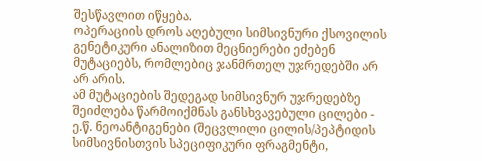შესწავლით იწყება.
ოპერაციის დროს აღებული სიმსივნური ქსოვილის გენეტიკური ანალიზით მეცნიერები ეძებენ მუტაციებს, რომლებიც ჯანმრთელ უჯრედებში არ არ არის.
ამ მუტაციების შედეგად სიმსივნურ უჯრედებზე შეიძლება წარმოიქმნას განსხვავებული ცილები - ე.წ. ნეოანტიგენები (შეცვლილი ცილის/პეპტიდის სიმსივნისთვის სპეციფიკური ფრაგმენტი,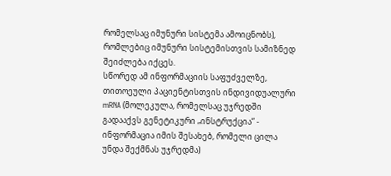რომელსაც იმუნური სისტემა ამოიცნობს), რომლებიც იმუნური სისტემისთვის სამიზნედ შეიძლება იქცეს.
სწორედ ამ ინფორმაციის საფუძველზე, თითოეული პაციენტისთვის ინდივიდუალური mRNA (მოლეკულა, რომელსაც უჯრედში გადააქვს გენეტიკური „ინსტრუქცია“ - ინფორმაცია იმის შესახებ, რომელი ცილა უნდა შექმნას უჯრედმა)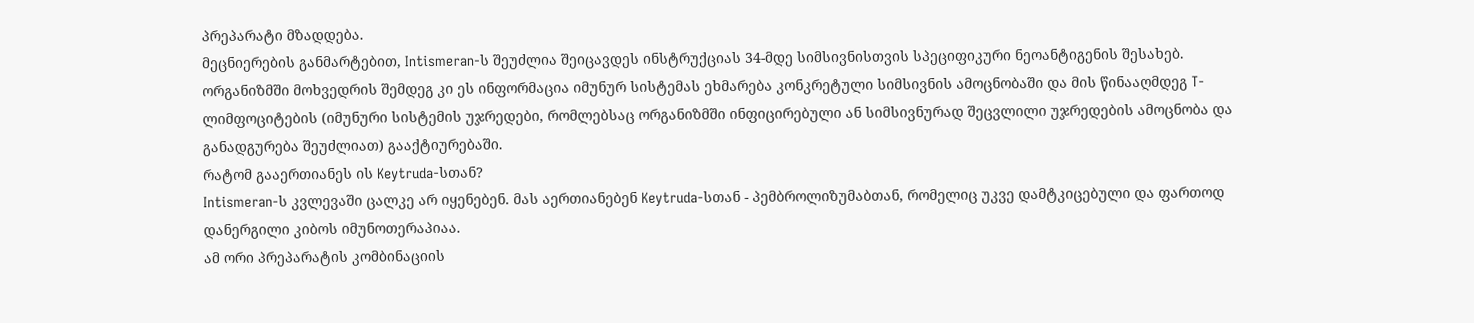პრეპარატი მზადდება.
მეცნიერების განმარტებით, Intismeran-ს შეუძლია შეიცავდეს ინსტრუქციას 34-მდე სიმსივნისთვის სპეციფიკური ნეოანტიგენის შესახებ.
ორგანიზმში მოხვედრის შემდეგ კი ეს ინფორმაცია იმუნურ სისტემას ეხმარება კონკრეტული სიმსივნის ამოცნობაში და მის წინააღმდეგ T-ლიმფოციტების (იმუნური სისტემის უჯრედები, რომლებსაც ორგანიზმში ინფიცირებული ან სიმსივნურად შეცვლილი უჯრედების ამოცნობა და განადგურება შეუძლიათ) გააქტიურებაში.
რატომ გააერთიანეს ის Keytruda-სთან?
Intismeran-ს კვლევაში ცალკე არ იყენებენ. მას აერთიანებენ Keytruda-სთან - პემბროლიზუმაბთან, რომელიც უკვე დამტკიცებული და ფართოდ დანერგილი კიბოს იმუნოთერაპიაა.
ამ ორი პრეპარატის კომბინაციის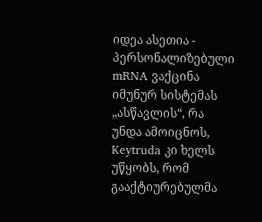იდეა ასეთია - პერსონალიზებული mRNA ვაქცინა იმუნურ სისტემას „ასწავლის“, რა უნდა ამოიცნოს, Keytruda კი ხელს უწყობს, რომ გააქტიურებულმა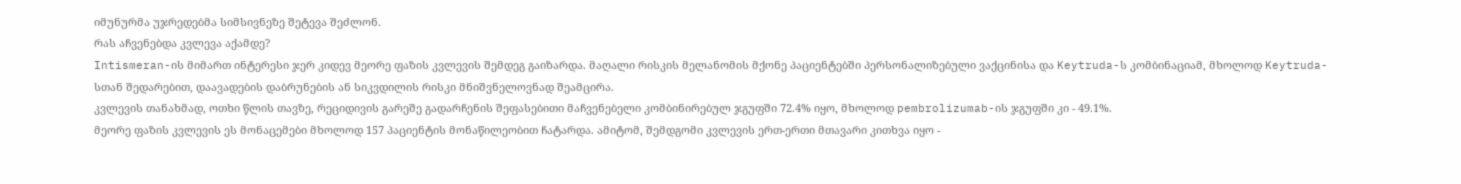იმუნურმა უჯრედებმა სიმსივნეზე შეტევა შეძლონ.
რას აჩვენებდა კვლევა აქამდე?
Intismeran-ის მიმართ ინტერესი ჯერ კიდევ მეორე ფაზის კვლევის შემდეგ გაიზარდა. მაღალი რისკის მელანომის მქონე პაციენტებში პერსონალიზებული ვაქცინისა და Keytruda-ს კომბინაციამ, მხოლოდ Keytruda-სთან შედარებით, დაავადების დაბრუნების ან სიკვდილის რისკი მნიშვნელოვნად შეამცირა.
კვლევის თანახმად, ოთხი წლის თავზე, რეციდივის გარეშე გადარჩენის შეფასებითი მაჩვენებელი კომბინირებულ ჯგუფში 72.4% იყო, მხოლოდ pembrolizumab-ის ჯგუფში კი - 49.1%.
მეორე ფაზის კვლევის ეს მონაცემები მხოლოდ 157 პაციენტის მონაწილეობით ჩატარდა. ამიტომ, შემდგომი კვლევის ერთ-ერთი მთავარი კითხვა იყო -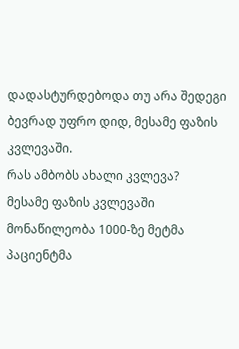დადასტურდებოდა თუ არა შედეგი ბევრად უფრო დიდ, მესამე ფაზის კვლევაში.
რას ამბობს ახალი კვლევა?
მესამე ფაზის კვლევაში მონაწილეობა 1000-ზე მეტმა პაციენტმა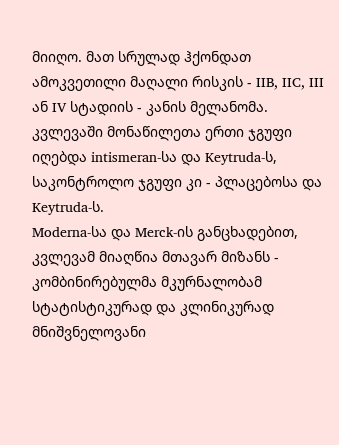მიიღო. მათ სრულად ჰქონდათ ამოკვეთილი მაღალი რისკის - IIB, IIC, III ან IV სტადიის - კანის მელანომა.
კვლევაში მონაწილეთა ერთი ჯგუფი იღებდა intismeran-სა და Keytruda-ს, საკონტროლო ჯგუფი კი - პლაცებოსა და Keytruda-ს.
Moderna-სა და Merck-ის განცხადებით, კვლევამ მიაღწია მთავარ მიზანს - კომბინირებულმა მკურნალობამ სტატისტიკურად და კლინიკურად მნიშვნელოვანი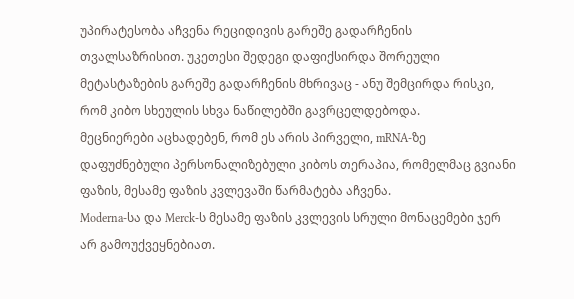უპირატესობა აჩვენა რეციდივის გარეშე გადარჩენის თვალსაზრისით. უკეთესი შედეგი დაფიქსირდა შორეული მეტასტაზების გარეშე გადარჩენის მხრივაც - ანუ შემცირდა რისკი, რომ კიბო სხეულის სხვა ნაწილებში გავრცელდებოდა.
მეცნიერები აცხადებენ, რომ ეს არის პირველი, mRNA-ზე დაფუძნებული პერსონალიზებული კიბოს თერაპია, რომელმაც გვიანი ფაზის, მესამე ფაზის კვლევაში წარმატება აჩვენა.
Moderna-სა და Merck-ს მესამე ფაზის კვლევის სრული მონაცემები ჯერ არ გამოუქვეყნებიათ.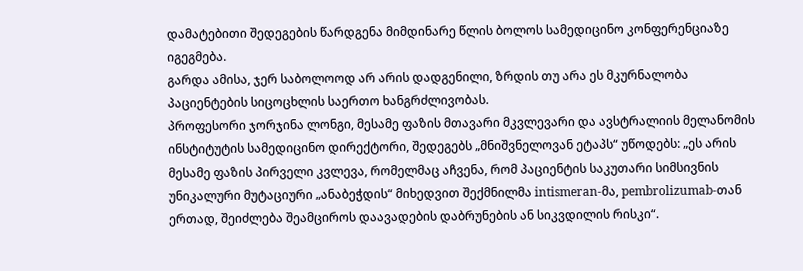დამატებითი შედეგების წარდგენა მიმდინარე წლის ბოლოს სამედიცინო კონფერენციაზე იგეგმება.
გარდა ამისა, ჯერ საბოლოოდ არ არის დადგენილი, ზრდის თუ არა ეს მკურნალობა პაციენტების სიცოცხლის საერთო ხანგრძლივობას.
პროფესორი ჯორჯინა ლონგი, მესამე ფაზის მთავარი მკვლევარი და ავსტრალიის მელანომის ინსტიტუტის სამედიცინო დირექტორი, შედეგებს „მნიშვნელოვან ეტაპს“ უწოდებს: „ეს არის მესამე ფაზის პირველი კვლევა, რომელმაც აჩვენა, რომ პაციენტის საკუთარი სიმსივნის უნიკალური მუტაციური „ანაბეჭდის“ მიხედვით შექმნილმა intismeran-მა, pembrolizumab-თან ერთად, შეიძლება შეამციროს დაავადების დაბრუნების ან სიკვდილის რისკი“.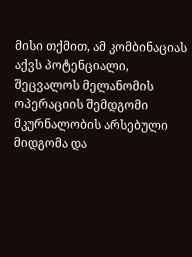მისი თქმით, ამ კომბინაციას აქვს პოტენციალი, შეცვალოს მელანომის ოპერაციის შემდგომი მკურნალობის არსებული მიდგომა და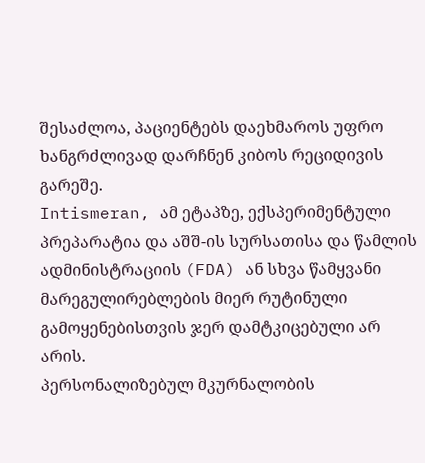შესაძლოა, პაციენტებს დაეხმაროს უფრო ხანგრძლივად დარჩნენ კიბოს რეციდივის გარეშე.
Intismeran, ამ ეტაპზე, ექსპერიმენტული პრეპარატია და აშშ-ის სურსათისა და წამლის ადმინისტრაციის (FDA) ან სხვა წამყვანი მარეგულირებლების მიერ რუტინული გამოყენებისთვის ჯერ დამტკიცებული არ არის.
პერსონალიზებულ მკურნალობის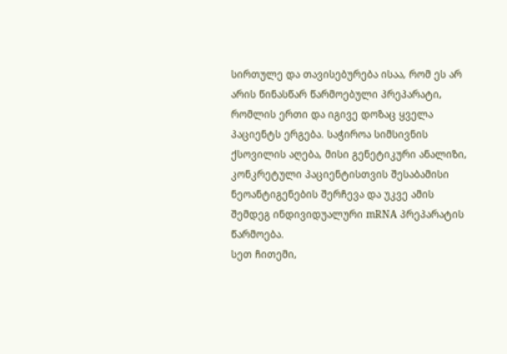სირთულე და თავისებურება ისაა, რომ ეს არ არის წინასწარ წარმოებული პრეპარატი, რომლის ერთი და იგივე დოზაც ყველა პაციენტს ერგება. საჭიროა სიმსივნის ქსოვილის აღება, მისი გენეტიკური ანალიზი, კონკრეტული პაციენტისთვის შესაბამისი ნეოანტიგენების შერჩევა და უკვე ამის შემდეგ ინდივიდუალური mRNA პრეპარატის წარმოება.
სეთ ჩითემი,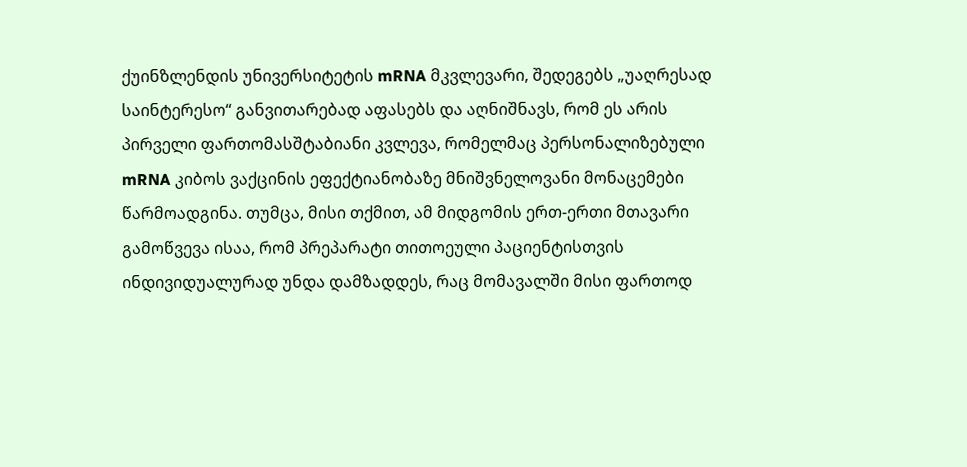ქუინზლენდის უნივერსიტეტის mRNA მკვლევარი, შედეგებს „უაღრესად საინტერესო“ განვითარებად აფასებს და აღნიშნავს, რომ ეს არის პირველი ფართომასშტაბიანი კვლევა, რომელმაც პერსონალიზებული mRNA კიბოს ვაქცინის ეფექტიანობაზე მნიშვნელოვანი მონაცემები წარმოადგინა. თუმცა, მისი თქმით, ამ მიდგომის ერთ-ერთი მთავარი გამოწვევა ისაა, რომ პრეპარატი თითოეული პაციენტისთვის ინდივიდუალურად უნდა დამზადდეს, რაც მომავალში მისი ფართოდ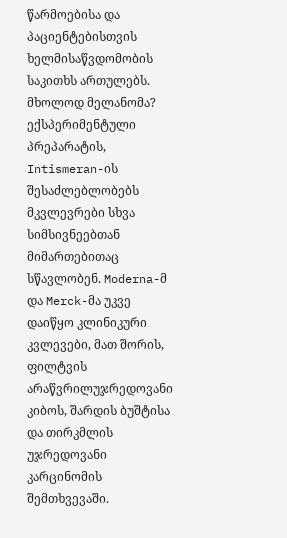წარმოებისა და პაციენტებისთვის ხელმისაწვდომობის საკითხს ართულებს.
მხოლოდ მელანომა?
ექსპერიმენტული პრეპარატის, Intismeran-ის შესაძლებლობებს მკვლევრები სხვა სიმსივნეებთან მიმართებითაც სწავლობენ. Moderna-მ და Merck-მა უკვე დაიწყო კლინიკური კვლევები, მათ შორის, ფილტვის არაწვრილუჯრედოვანი კიბოს, შარდის ბუშტისა და თირკმლის უჯრედოვანი კარცინომის შემთხვევაში.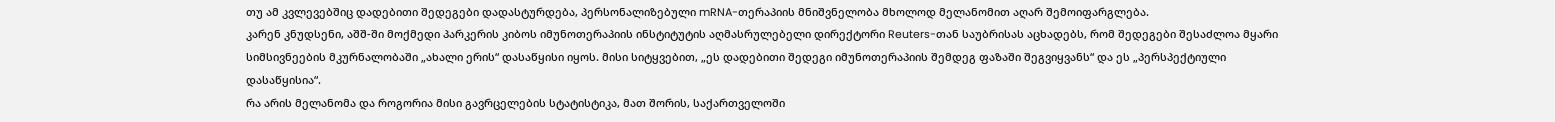თუ ამ კვლევებშიც დადებითი შედეგები დადასტურდება, პერსონალიზებული mRNA-თერაპიის მნიშვნელობა მხოლოდ მელანომით აღარ შემოიფარგლება.
კარენ კნუდსენი, აშშ-ში მოქმედი პარკერის კიბოს იმუნოთერაპიის ინსტიტუტის აღმასრულებელი დირექტორი Reuters-თან საუბრისას აცხადებს, რომ შედეგები შესაძლოა მყარი სიმსივნეების მკურნალობაში „ახალი ერის“ დასაწყისი იყოს. მისი სიტყვებით, „ეს დადებითი შედეგი იმუნოთერაპიის შემდეგ ფაზაში შეგვიყვანს“ და ეს „პერსპექტიული დასაწყისია“.
რა არის მელანომა და როგორია მისი გავრცელების სტატისტიკა, მათ შორის, საქართველოში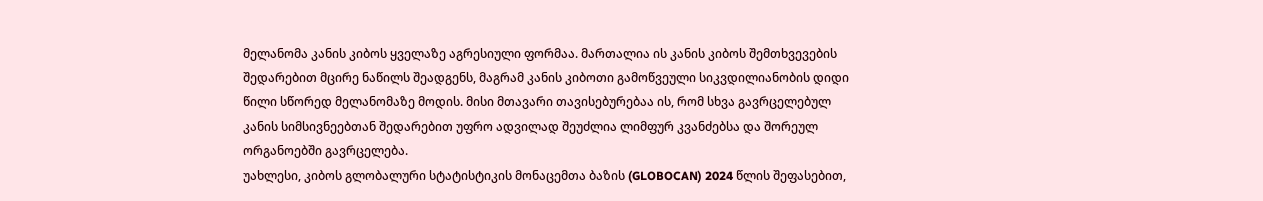მელანომა კანის კიბოს ყველაზე აგრესიული ფორმაა. მართალია ის კანის კიბოს შემთხვევების შედარებით მცირე ნაწილს შეადგენს, მაგრამ კანის კიბოთი გამოწვეული სიკვდილიანობის დიდი წილი სწორედ მელანომაზე მოდის. მისი მთავარი თავისებურებაა ის, რომ სხვა გავრცელებულ კანის სიმსივნეებთან შედარებით უფრო ადვილად შეუძლია ლიმფურ კვანძებსა და შორეულ ორგანოებში გავრცელება.
უახლესი, კიბოს გლობალური სტატისტიკის მონაცემთა ბაზის (GLOBOCAN) 2024 წლის შეფასებით,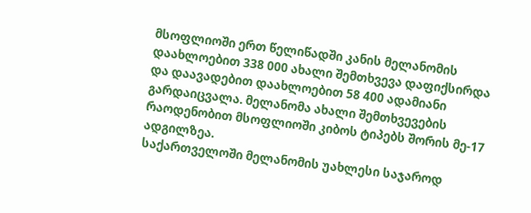მსოფლიოში ერთ წელიწადში კანის მელანომის დაახლოებით 338 000 ახალი შემთხვევა დაფიქსირდა და დაავადებით დაახლოებით 58 400 ადამიანი გარდაიცვალა. მელანომა ახალი შემთხვევების რაოდენობით მსოფლიოში კიბოს ტიპებს შორის მე-17 ადგილზეა.
საქართველოში მელანომის უახლესი საჯაროდ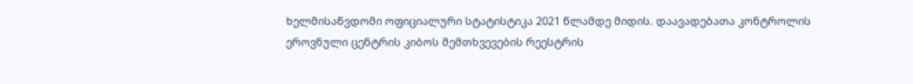ხელმისაწვდომი ოფიციალური სტატისტიკა 2021 წლამდე მიდის. დაავადებათა კონტროლის ეროვნული ცენტრის კიბოს შემთხვევების რეესტრის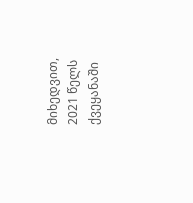მიხედვით, 2021 წელს ქვეყანაში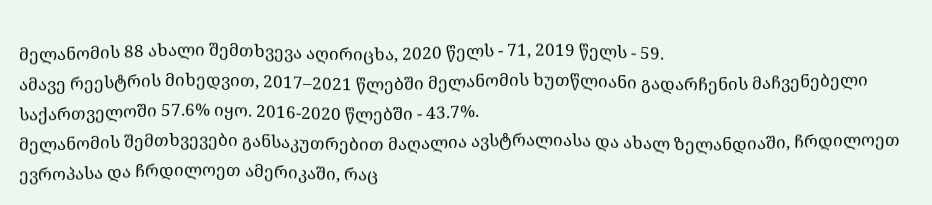მელანომის 88 ახალი შემთხვევა აღირიცხა, 2020 წელს - 71, 2019 წელს - 59.
ამავე რეესტრის მიხედვით, 2017–2021 წლებში მელანომის ხუთწლიანი გადარჩენის მაჩვენებელი საქართველოში 57.6% იყო. 2016-2020 წლებში - 43.7%.
მელანომის შემთხვევები განსაკუთრებით მაღალია ავსტრალიასა და ახალ ზელანდიაში, ჩრდილოეთ ევროპასა და ჩრდილოეთ ამერიკაში, რაც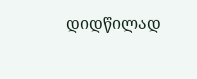დიდწილად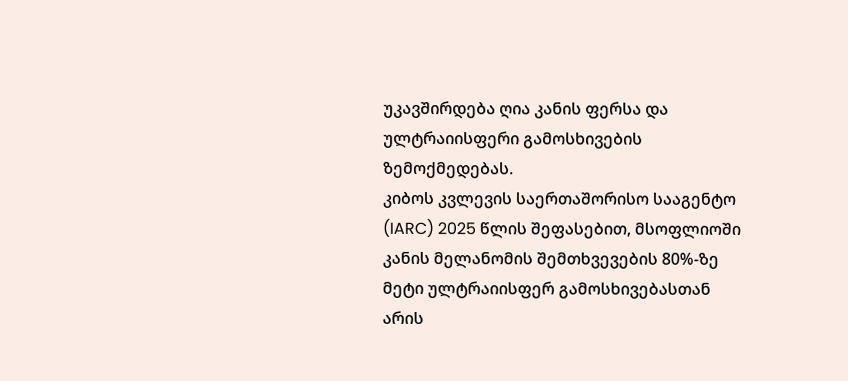უკავშირდება ღია კანის ფერსა და ულტრაიისფერი გამოსხივების ზემოქმედებას.
კიბოს კვლევის საერთაშორისო სააგენტო (IARC) 2025 წლის შეფასებით, მსოფლიოში კანის მელანომის შემთხვევების 80%-ზე მეტი ულტრაიისფერ გამოსხივებასთან არის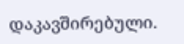დაკავშირებული.